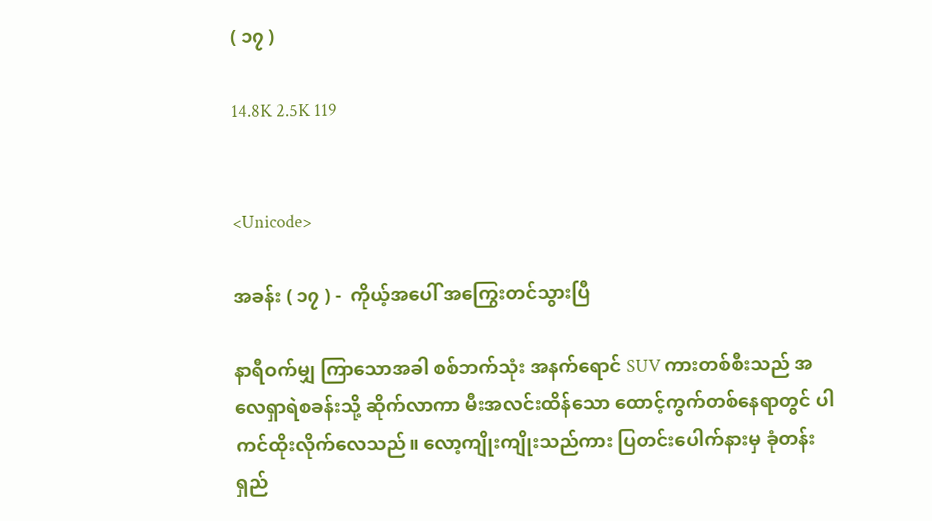( ၁၇ )

14.8K 2.5K 119


<Unicode>

အခန်း ( ၁၇ ) -  ကိုယ့်အပေါ် အကြွေးတင်သွားပြီ

နာရီဝက်မျှ ကြာသောအခါ စစ်ဘက်သုံး အနက်ရောင် SUV ကားတစ်စီးသည် အလေရှာရဲစခန်းသို့ ဆိုက်လာကာ မီးအလင်းထိန်သော ထောင့်ကွက်တစ်နေရာတွင် ပါကင်ထိုးလိုက်လေသည်။ လော့ကျိုးကျိုးသည်ကား ပြတင်းပေါက်နားမှ ခုံတန်းရှည်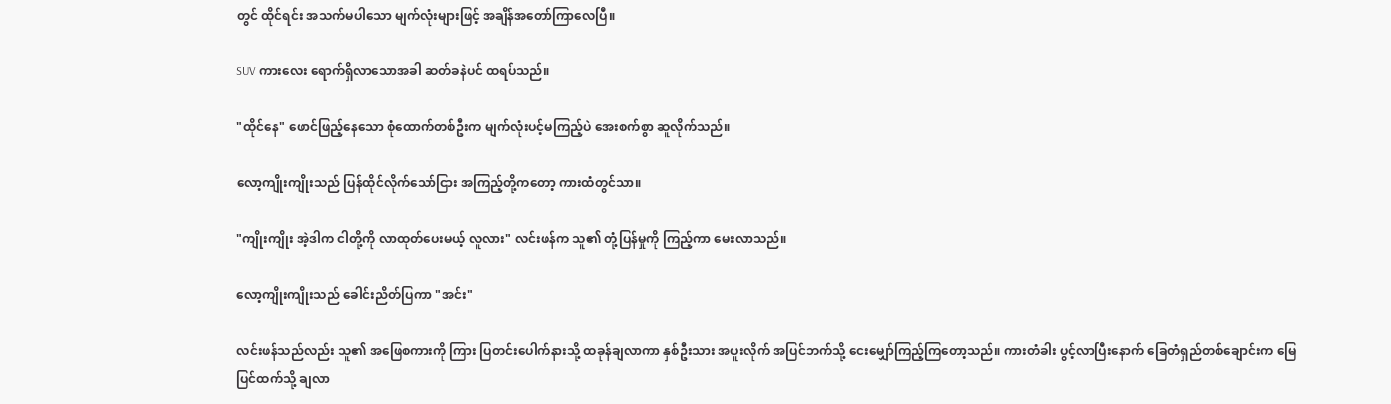တွင် ထိုင်ရင်း အသက်မပါသော မျက်လုံးများဖြင့် အချိန်အတော်ကြာလေပြီ။

SUV ကားလေး ရောက်ရှိလာသောအခါ ဆတ်ခနဲပင် ထရပ်သည်။

"ထိုင်နေ" ဖောင်ဖြည့်နေသော စုံထောက်တစ်ဦးက မျက်လုံးပင့်မကြည့်ပဲ အေးစက်စွာ ဆူလိုက်သည်။

လော့ကျိုးကျိုးသည် ပြန်ထိုင်လိုက်သော်ငြား အကြည့်တို့ကတော့ ကားထံတွင်သာ။

"ကျိုးကျိုး အဲ့ဒါက ငါတို့ကို လာထုတ်ပေးမယ့် လူလား" လင်းဖန်က သူ၏ တုံ့ပြန်မှုကို ကြည့်ကာ မေးလာသည်။

လော့ကျိုးကျိုးသည် ခေါင်းညိတ်ပြကာ "အင်း"

လင်းဖန်သည်လည်း သူ၏ အဖြေစကားကို ကြား ပြတင်းပေါက်နားသို့ ထခုန်ချလာကာ နှစ်ဦးသား အပူးလိုက် အပြင်ဘက်သို့ ငေးမျှော်ကြည့်ကြတော့သည်။ ကားတံခါး ပွင့်လာပြီးနောက် ခြေတံရှည်တစ်ချောင်းက မြေပြင်ထက်သို့ ချလာ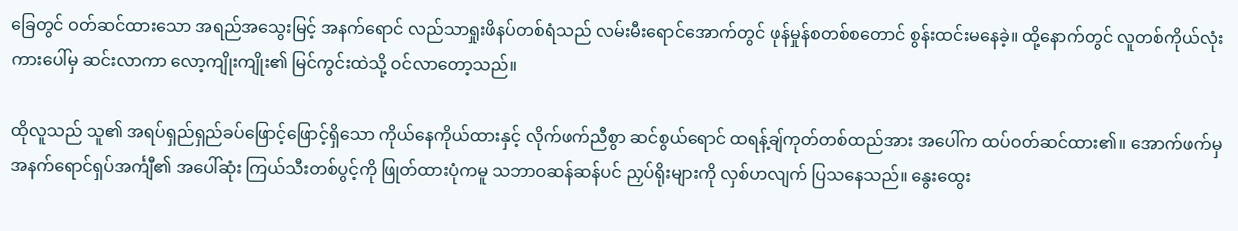ခြေတွင် ဝတ်ဆင်ထားသော အရည်အသွေးမြင့် အနက်ရောင် လည်သာရှုးဖိနပ်တစ်ရံသည် လမ်းမီးရောင်အောက်တွင် ဖုန်မှုန်စတစ်စတောင် စွန်းထင်းမနေခဲ့။ ထို့နောက်တွင် လူတစ်ကိုယ်လုံး ကားပေါ်မှ ဆင်းလာကာ လော့ကျိုးကျိုး၏ မြင်ကွင်းထဲသို့ ဝင်လာတော့သည်။

ထိုလူသည် သူ၏ အရပ်ရှည်ရှည်ခပ်ဖြောင့်ဖြောင့်ရှိသော ကိုယ်နေကိုယ်ထားနှင့် လိုက်ဖက်ညီစွာ ဆင်စွယ်ရောင် ထရန့်ချ်ကုတ်တစ်ထည်အား အပေါ်က ထပ်ဝတ်ဆင်ထား၏။ အောက်ဖက်မှ အနက်ရောင်ရှပ်အင်္ကျီ၏ အပေါ်ဆုံး ကြယ်သီးတစ်ပွင့်ကို ဖြုတ်ထားပုံကမူ သဘာဝဆန်ဆန်ပင် ညှပ်ရိုးများကို လှစ်ဟလျက် ပြသနေသည်။ နွေးထွေး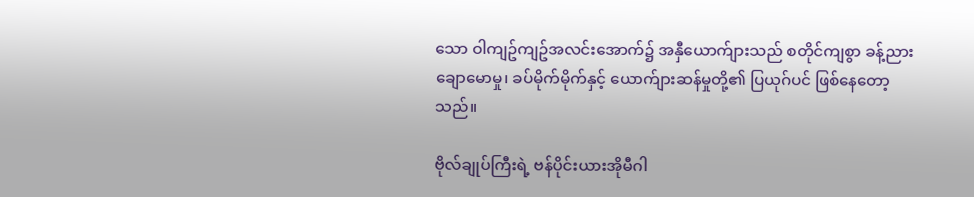သော ဝါကျဥ်ကျဥ်အလင်းအောက်၌ အနှီယောက်ျားသည် စတိုင်ကျစွာ ခန့်ညားချောမောမှု၊ ခပ်မိုက်မိုက်နှင့် ယောက်ျားဆန်မှုတို့၏ ပြယုဂ်ပင် ဖြစ်နေတော့သည်။

ဗိုလ်ချုပ်ကြီးရဲ့ ဗန်ပိုင်းယားအိုမီဂါ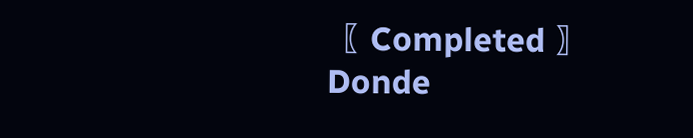〖 Completed 〗Donde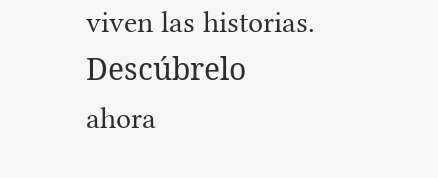viven las historias. Descúbrelo ahora